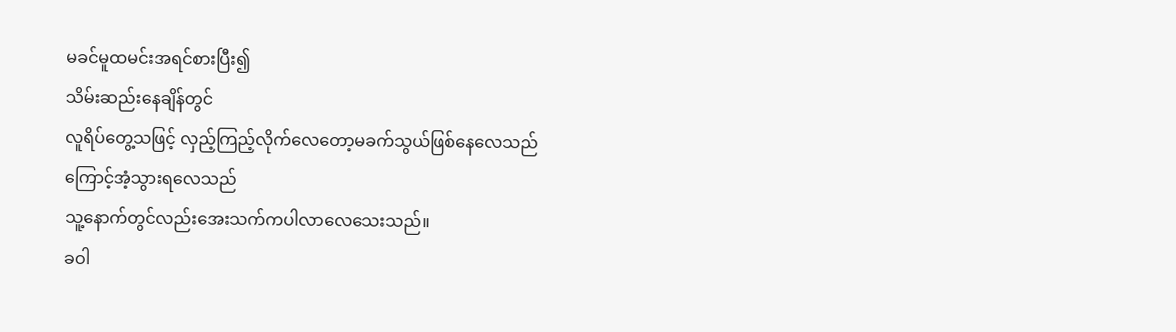မခင်မူထမင်းအရင်စားပြီး၍
သိမ်းဆည်းနေချိန်တွင်
လူရိပ်တွေ့သဖြင့် လှည့်ကြည့်လိုက်လေတော့မခက်သွယ်ဖြစ်နေလေသည်
ကြောင့်အံ့သွားရလေသည်
သူ့နောက်တွင်လည်းအေးသက်ကပါလာလေသေးသည်။
ခဝါ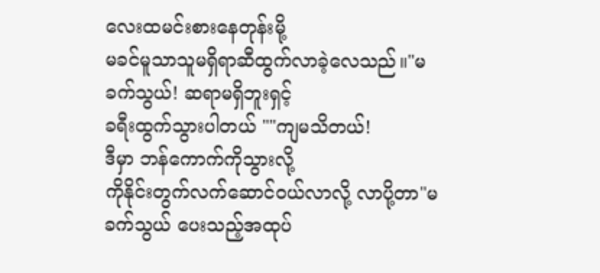လေးထမင်းစားနေတုန်းမို့
မခင်မူသာသူမရှိရာဆီထွက်လာခဲ့လေသည်။"မခက်သွယ်! ဆရာမရှိဘူးရှင့်
ခရီးထွက်သွားပါတယ် ""ကျမသိတယ်!
ဒီမှာ ဘန်ကောက်ကိုသွားလို့
ကိုနိုင်းတွက်လက်ဆောင်ဝယ်လာလို့ လာပို့တာ"မခက်သွယ် ပေးသည့်အထုပ်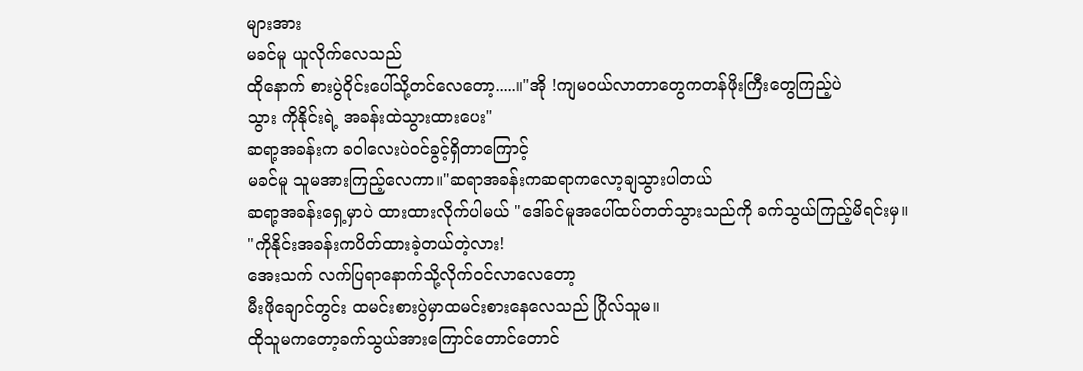များအား
မခင်မူ ယူလိုက်လေသည်
ထိုနောက် စားပွဲဝိုင်းပေါ်သို့တင်လေတော့.....။"အို !ကျမဝယ်လာတာတွေကတန်ဖိုးကြီးတွေကြည့်ပဲ
သွား ကိုနိုင်းရဲ့ အခန်းထဲသွားထားပေး"
ဆရာ့အခန်းက ခဝါလေးပဲဝင်ခွင့်ရှိတာကြောင့်
မခင်မူ သူမအားကြည့်လေကာ။"ဆရာအခန်းကဆရာကလော့ချသွားပါတယ်
ဆရာ့အခန်းရှေ့မှာပဲ ထားထားလိုက်ပါမယ် "ဒေါ်ခင်မူအပေါ်ထပ်တတ်သွားသည်ကို ခက်သွယ်ကြည့်မိရင်းမှ။
"ကိုနိုင်းအခန်းကပိတ်ထားခဲ့တယ်တဲ့လား!
အေးသက် လက်ပြရာနောက်သို့လိုက်ဝင်လာလေတော့
မီးဖိုချောင်တွင်း ထမင်းစားပွဲမှာထမင်းစားနေလေသည် ဂြိုလ်သူမ။
ထိုသူမကတော့ခက်သွယ်အားကြောင်တောင်တောင်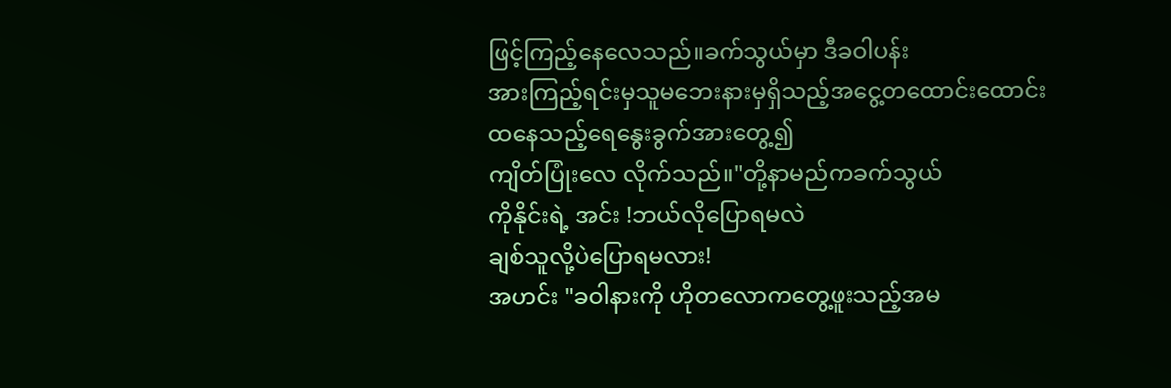ဖြင့်ကြည့်နေလေသည်။ခက်သွယ်မှာ ဒီခဝါပန်း
အားကြည့်ရင်းမှသူမဘေးနားမှရှိသည့်အငွေ့တထောင်းထောင်းထနေသည့်ရေနွေးခွက်အားတွေ့၍
ကျိတ်ပြုံးလေ လိုက်သည်။"တို့နာမည်ကခက်သွယ်
ကိုနိုင်းရဲ့ အင်း !ဘယ်လိုပြောရမလဲ
ချစ်သူလို့ပဲပြောရမလား!
အဟင်း "ခဝါနားကို ဟိုတလောကတွေ့ဖူးသည့်အမ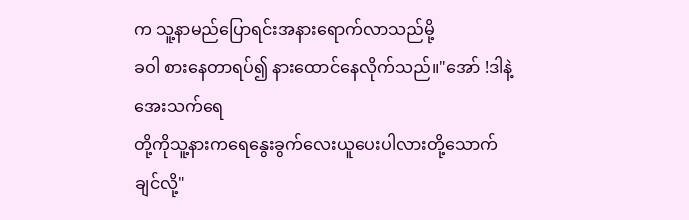က သူ့နာမည်ပြောရင်းအနားရောက်လာသည်မို့
ခဝါ စားနေတာရပ်၍ နားထောင်နေလိုက်သည်။"အော် !ဒါနဲ့ အေးသက်ရေ
တို့ကိုသူ့နားကရေနွေးခွက်လေးယူပေးပါလားတို့သောက်ချင်လို့"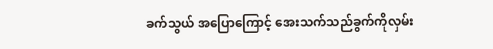ခက်သွယ် အပြောကြောင့် အေးသက်သည်ခွက်ကိုလှမ်း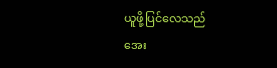ယူဖို့ပြင်လေသည်
အေး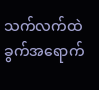သက်လက်ထဲခွက်အရောက်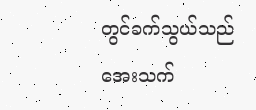တွင်ခက်သွယ်သည်
အေးသက်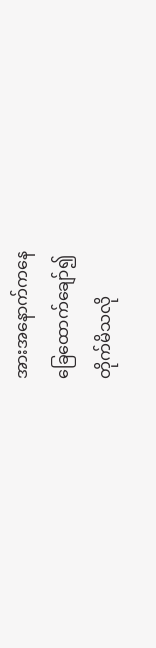အားအနောက်ကနေ
ခြေထောက်ချော်၍
တိုက်မိသလို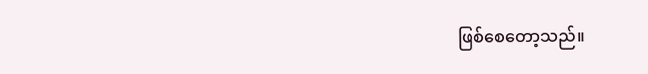ဖြစ်စေတော့သည်။